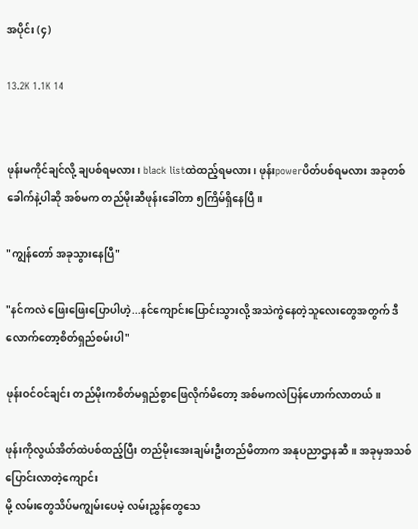အပိုင်း (၄)

13.2K 1.1K 14


ဖုန်းမကိုင်ချင်လို့ ချပစ်ရမလား၊ black listထဲထည့်ရမလား၊ ဖုန်းpowerပိတ်ပစ်ရမလား အခုတစ်ခေါက်နဲ့ပါဆို အစ်မက တည်မိုးဆီဖုန်းခေါ်တာ ၅ကြိမ်ရှိနေပြီ။

"ကျွန်တော် အခုသွားနေပြီ"

"နင်ကလဲ ဖြေးဖြေးပြောပါဟဲ့...နင်ကျောင်းပြောင်းသွားလို့ အသဲကွဲနေတဲ့သူလေးတွေအတွက် ဒီလောက်တော့စိတ်ရှည်စမ်းပါ"

ဖုန်းဝင်ဝင်ချင်း တည်မိုးကစိတ်မရှည်စွာဖြေလိုက်မိတော့ အစ်မကလဲပြန်ဟောက်လာတယ်။

ဖုန်းကိုလွယ်အိတ်ထဲပစ်ထည့်ပြီး တည်မိုးအေးချမ်းဦးတည်မိတာက အနုပညာဌာနဆီ။ အခုမှအသစ်ပြောင်းလာတဲ့ကျောင်း
မို့ လမ်းတွေသိပ်မကျွမ်းပေမဲ့ လမ်းညွှန်တွေသေ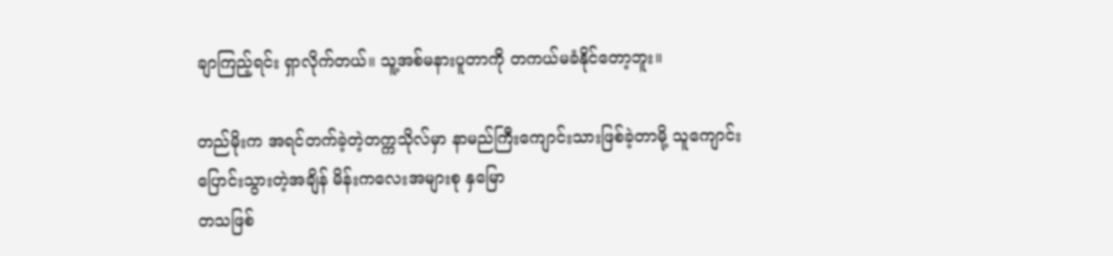ချာကြည့်ရင်း ရှာလိုက်တယ်။ သူ့အစ်မနားပူတာကို တကယ်မခံနိုင်တော့ဘူး။

တည်မိုးက အရင်တက်ခဲ့တဲ့တက္ကသိုလ်မှာ နာမည်ကြီးကျောင်းသားဖြစ်ခဲ့တာမို့ သူကျောင်းပြောင်းသွားတဲ့အချိန် မိန်းကလေးအများစု နှမြော
တသဖြစ်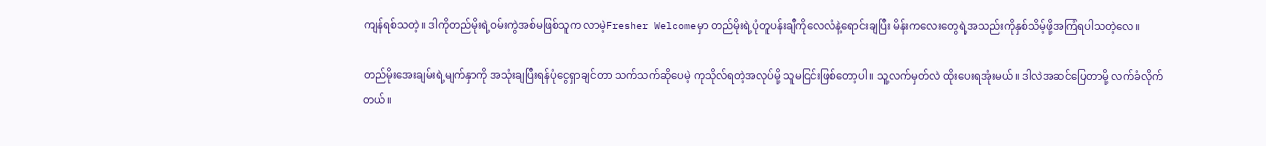ကျန်ရစ်သတဲ့။ ဒါကိုတည်မိုးရဲ့ဝမ်းကွဲအစ်မဖြစ်သူက လာမဲ့Fresher Welcomeမှာ တည်မိုးရဲ့ပုံတူပန်းချီကိုလေလံနဲ့ရောင်းချပြီး မိန်းကလေးတွေရဲ့အသည်းကိုနှစ်သိမ့်ဖို့အကြံရပါသတဲ့လေ။

တည်မိုးအေးချမ်းရဲ့မျက်နှာကို အသုံးချပြီးရန်ပုံငွေရှာချင်တာ သက်သက်ဆိုပေမဲ့ ကုသိုလ်ရတဲ့အလုပ်မို့ သူမငြင်းဖြစ်တော့ပါ။ သူ့လက်မှတ်လဲ ထိုးပေးရအုံးမယ်။ ဒါလဲအဆင်ပြေတာမို့ လက်ခံလိုက်တယ်။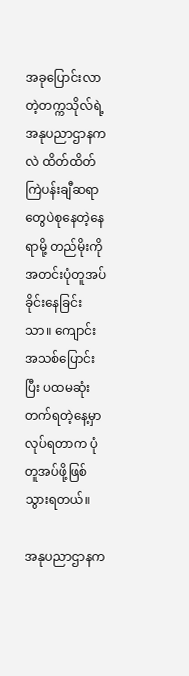အခုပြောင်းလာတဲ့တက္ကသိုလ်ရဲ့အနုပညာဌာနကလဲ ထိတ်ထိတ်ကြဲပန်းချီဆရာတွေပဲစုနေတဲ့နေရာမို့ တည်မိုးကိုအတင်းပုံတူအပ်ခိုင်းနေခြင်းသာ။ ကျောင်းအသစ်ပြောင်းပြီး ပထမဆုံးတက်ရတဲ့နေ့မှာ လုပ်ရတာက ပုံတူအပ်ဖို့ဖြစ်သွားရတယ်။

အနုပညာဌာနက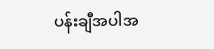ပန်းချီအပါအ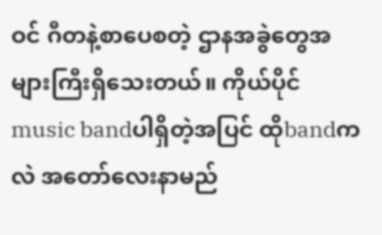ဝင် ဂီတနဲ့စာပေစတဲ့ ဌာနအခွဲတွေအများကြီးရှိသေးတယ်။ ကိုယ်ပိုင် music bandပါရှိတဲ့အပြင် ထိုbandကလဲ ‌အတော်လေးနာမည်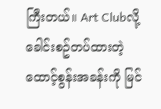ကြီးတယ်။ Art Clubလို့ ခေါင်းစဥ်တပ်ထားတဲ့ ထောင့်စွန်းအခန်းကို မြင်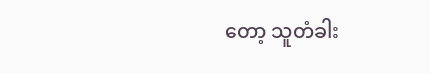တော့ သူတံခါး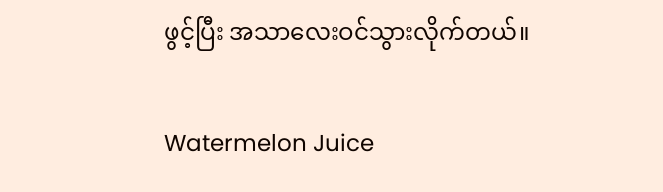ဖွင့်ပြီး အသာလေးဝင်သွားလိုက်တယ်။

Watermelon Juice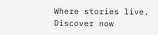Where stories live. Discover now